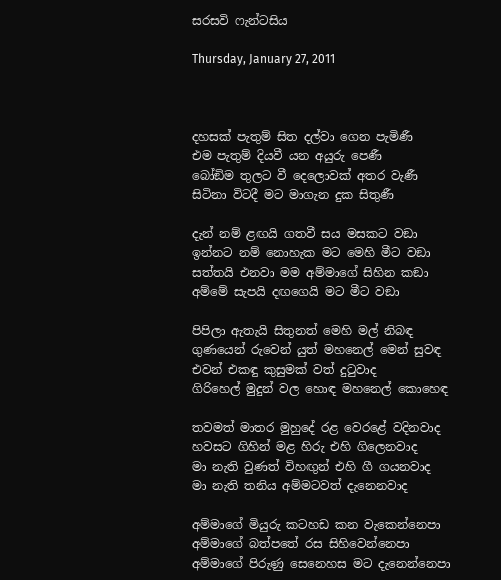සරසවි ෆැන්ටසිය

Thursday, January 27, 2011



දහසක් පැතුම් සිත දල්වා ගෙන පැමිණී
එම පැතුම් දියවී යන අයුරු පෙණී
බෝඞිම තුලට වී දෙලොවක් අතර වැණී
සිටිනා විටදී මට මාගැන දුක සිතුණී

දැන් නම් ළඟයි ගතවී සය මසකට වඞා
ඉන්නට නම් නොහැක මට මෙහි මීට වඞා
සත්තයි එනවා මම අම්මාගේ සිහින කඞා
අම්මේ සැපයි දඟගෙයි මට මීට වඞා

පිපිලා ඇතැයි සිතුනත් මෙහි මල් නිබඳ
ගුණයෙන් රුවෙන් යුත් මහනෙල් මෙන් සුවඳ
එවන් එකඳු කුසුමක් වත් දුටුවාද
ගිරිහෙල් මුදුන් වල හොඳ මහනෙල් කොහෙඳ

තවමත් මාතර මුහුදේ රළ වෙරළේ වදිනවාද
හවසට ගිහින් මළ හිරු එහි ගිලෙනවාද
මා නැති වුණත් විහඟුන් එහි ගී ගයනවාද
මා නැති තනිය අම්මටවත් දැනෙනවාද

අම්මාගේ මියුරු කටහඩ කන වැකෙන්නෙපා
අම්මාගේ බත්පතේ රස සිහිවෙන්නෙපා
අම්මාගේ පිරුණු සෙනෙහස මට දැනෙන්නෙපා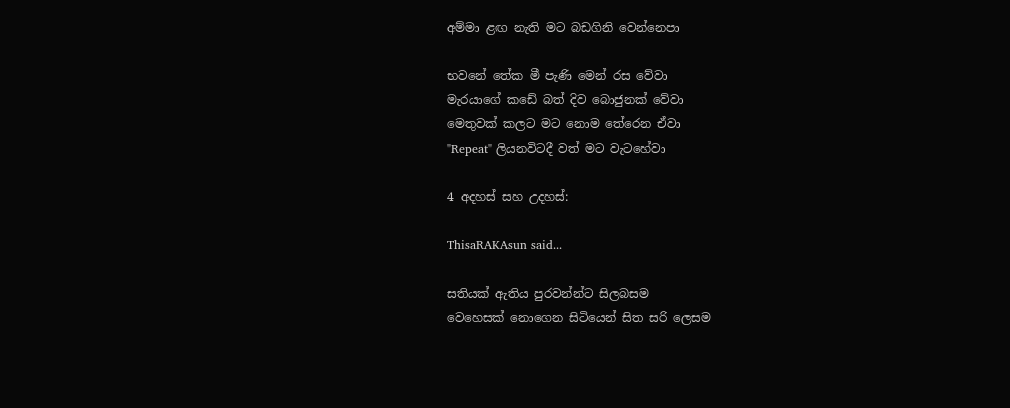අම්මා ළඟ නැති මට බඩගිනි වෙන්නෙපා

භවනේ තේක මී පැණි මෙන් රස වේවා
මැරයාගේ කඩේ බත් දිව බොජුනක් වේවා
මෙතුවක් කලට මට නොම තේරෙන ඒවා
"Repeat" ලියනවිටදී වත් මට වැටහේවා

4 අදහස් සහ උදහස්:

ThisaRAKAsun said...

සතියක් ඇතිය පුරවන්න්ට සිලබසම
වෙහෙසක් නොගෙන සිටියෙන් සිත සරි ලෙසම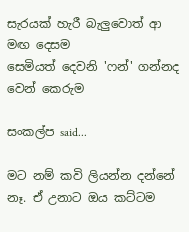සැරයක් හැරී බැලුවොත් ආ මඟ දෙසම
සෙමියත් දෙවනි 'ෆන්' ගන්නද වෙන් කෙරුම

සංකල්ප said...

මට නම් කවි ලියන්න දන්නේ නෑ. ඒ උනාට ඔය කට්ටම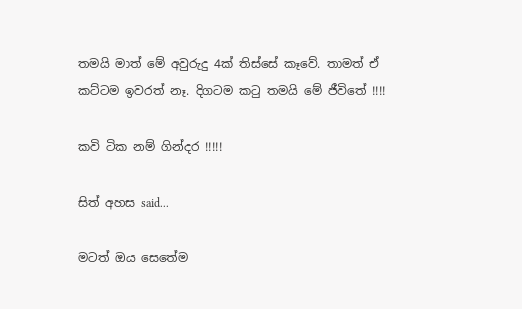තමයි මාත් මේ අවුරුදු 4ක් තිස්සේ කෑවේ. තාමත් ඒ කට්ටම ඉවරත් නෑ. දිගටම කටු තමයි මේ ජීවිතේ !!!!

කවි ටික නම් ගින්දර !!!!!

සිත් අහස said...

මටත් ඔය සෙතේම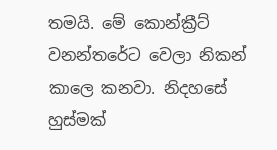තමයි. මේ කොන්ක්‍රීට් වනන්තරේට වෙලා නිකන් කාලෙ කනවා. නිදහසේ හුස්මක්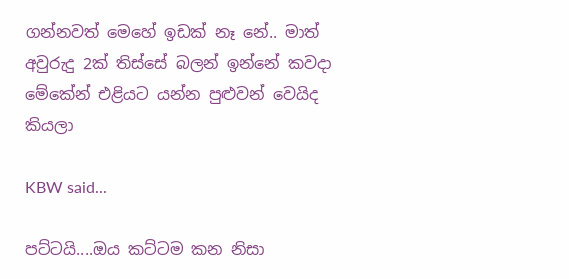ගන්නවත් මෙහේ ඉඩක් නෑ නේ.. මාත් අවුරුදු 2ක් තිස්සේ බලන් ඉන්නේ කවදා මේකේන් එළියට යන්න පුළුවන් වෙයිද කියලා

KBW said...

පට්ටයි....ඔය කට්ටම කන නිසා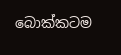බොක්කටම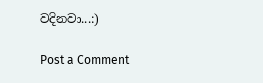වදිනවා...:)

Post a Comment